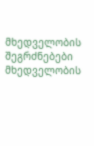მხედველობის შეგრძნებები
მხედველობის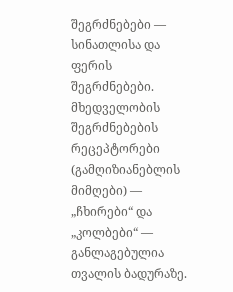შეგრძნებები — სინათლისა და ფერის შეგრძნებები. მხედველობის შეგრძნებების რეცეპტორები (გამღიზიანებლის მიმღები) — „ჩხირები“ და „კოლბები“ — განლაგებულია თვალის ბადურაზე.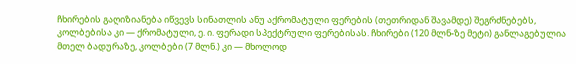ჩხირების გაღიზიანება იწვევს სინათლის ანუ აქრომატული ფერების (თეთრიდან შავამდე) შეგრძნებებს, კოლბებისა კი — ქრომატული, ე. ი. ფერადი სპექტრული ფერებისას. ჩხირები (120 მლნ-ზე მეტი) განლაგებულია მთელ ბადურაზე, კოლბები (7 მლნ.) კი — მხოლოდ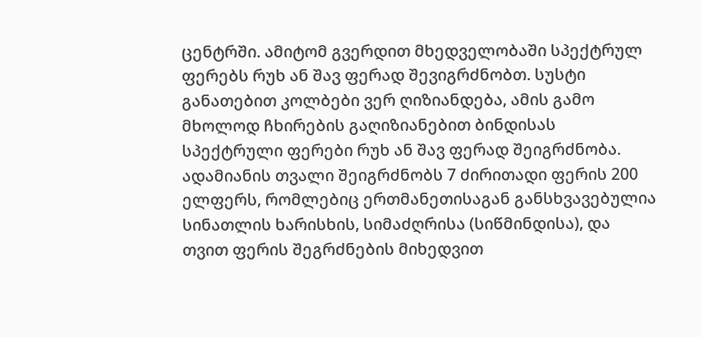ცენტრში. ამიტომ გვერდით მხედველობაში სპექტრულ ფერებს რუხ ან შავ ფერად შევიგრძნობთ. სუსტი განათებით კოლბები ვერ ღიზიანდება, ამის გამო მხოლოდ ჩხირების გაღიზიანებით ბინდისას სპექტრული ფერები რუხ ან შავ ფერად შეიგრძნობა. ადამიანის თვალი შეიგრძნობს 7 ძირითადი ფერის 200 ელფერს, რომლებიც ერთმანეთისაგან განსხვავებულია სინათლის ხარისხის, სიმაძღრისა (სიწმინდისა), და თვით ფერის შეგრძნების მიხედვით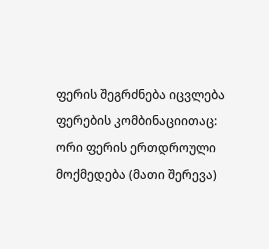ფერის შეგრძნება იცვლება ფერების კომბინაციითაც: ორი ფერის ერთდროული მოქმედება (მათი შერევა)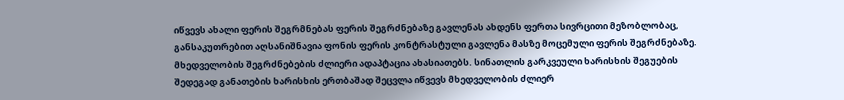იწვევს ახალი ფერის შეგრმნებას ფერის შეგრძნებაზე გავლენას ახდენს ფერთა სივრცითი მეზობლობაც, განსაკუთრებით აღსანიშნავია ფონის ფერის კონტრასტული გავლენა მასზე მოცემული ფერის შეგრძნებაზე. მხედველობის შეგრძნებების ძლიერი ადაპტაცია ახასიათებს. სინათლის გარკვეული ხარისხის შეგუების შედეგად განათების ხარისხის ერთბაშად შეცვლა იწვევს მხედველობის ძლიერ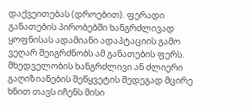დაქვეითებას (დროებით). ფერადი განათების პირობებში ხანგრძლივად ყოფნისას ადამიანი ადაპტაციის გამო ვეღარ შეიგრძნობს ამ განათების ფერს. მხედველობის ხანგრძლივი ან ძლიერი გაღიზიანების შეწყვეტის შედეგად მცირე ხნით თავს იჩენს მისი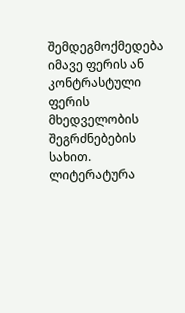შემდეგმოქმედება იმავე ფერის ან კონტრასტული ფერის მხედველობის შეგრძნებების სახით.
ლიტერატურა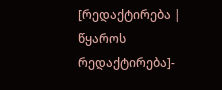[რედაქტირება | წყაროს რედაქტირება]-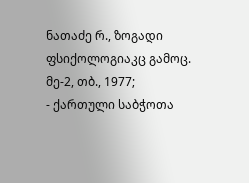ნათაძე რ., ზოგადი ფსიქოლოგიაკც გამოც. მე-2, თბ., 1977;
- ქართული საბჭოთა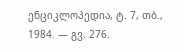ენციკლოპედია, ტ. 7, თბ., 1984. — გვ. 276.